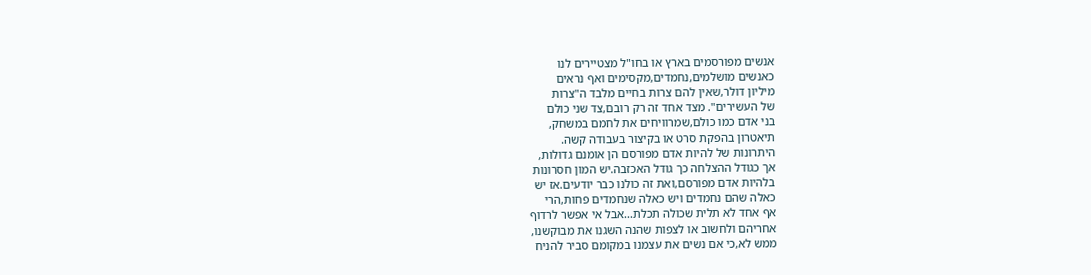אנשים מפורסמים בארץ או בחו"ל מצטיירים לנו
כאנשים מושלמים,נחמדים,מקסימים ואף נראים
מיליון דולר,שאין להם צרות בחיים מלבד ה"צרות
של העשירים". מצד אחד זה רק רובם,צד שני כולם
בני אדם כמו כולם,שמרוויחים את לחמם במשחק,
תיאטרון בהפקת סרט או בקיצור בעבודה קשה.
היתרונות של להיות אדם מפורסם הן אומנם גדולות,
אך כגודל ההצלחה כך גודל האכזבה.יש המון חסרונות
בלהיות אדם מפורסם,ואת זה כולנו כבר יודעים.אז יש
כאלה שהם נחמדים ויש כאלה שנחמדים פחות,הרי
אף אחד לא תלית שכולה תכלת...אבל אי אפשר לרדוף
אחריהם ולחשוב או לצפות שהנה השגנו את מבוקשנו,
ממש לא,כי אם נשים את עצמנו במקומם סביר להניח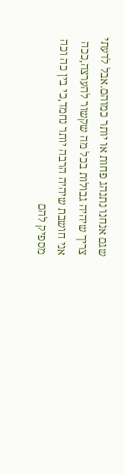שגם אנחנו נתנהג פחות או יותר כמוהם.אבל לדעתי
צריך שיהיה גבולות בכל מה שקשור להערצה,ככה
אני חושבת שיהיה הרבה יותר נחמד,כי בין כה וכה
מספיק להם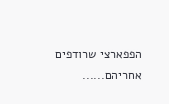הפפארצי שרודפים אחריהם......